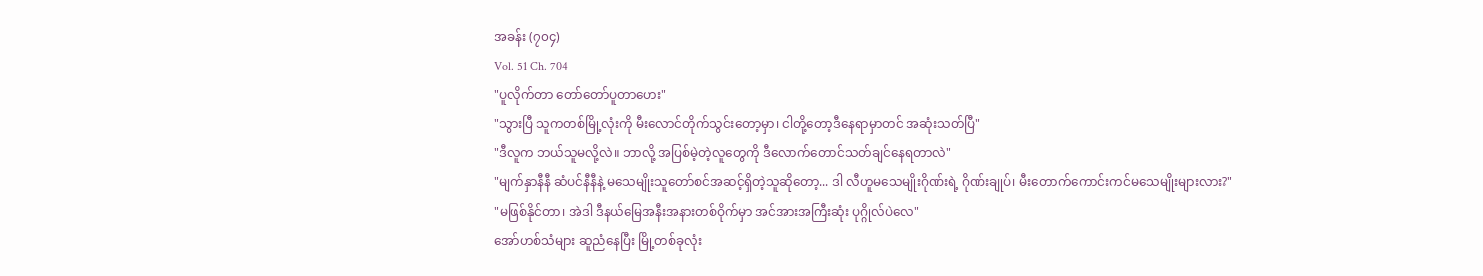အခန်း (၇၀၄)
Vol. 51 Ch. 704
"ပူလိုက်တာ တော်တော်ပူတာဟေး"
"သွားပြီ သူကတစ်မြို့လုံးကို မီးလောင်တိုက်သွင်းတော့မှာ၊ ငါတို့တော့ဒီနေရာမှာတင် အဆုံးသတ်ပြီ"
"ဒီလူက ဘယ်သူမလို့လဲ။ ဘာလို့ အပြစ်မဲ့တဲ့လူတွေကို ဒီလောက်တောင်သတ်ချင်နေရတာလဲ"
"မျက်နှာနီနီ ဆံပင်နီနီနဲ့ မသေမျိုးသူတော်စင်အဆင့်ရှိတဲ့သူဆိုတော့... ဒါ လီဟူမသေမျိုးဂိုဏ်းရဲ့ ဂိုဏ်းချုပ်၊ မီးတောက်ကောင်းကင်မသေမျိုးများလား?"
"မဖြစ်နိုင်တာ၊ အဲဒါ ဒီနယ်မြေအနီးအနားတစ်ဝိုက်မှာ အင်အားအကြီးဆုံး ပုဂ္ဂိုလ်ပဲလေ"
အော်ဟစ်သံများ ဆူညံနေပြီး မြို့တစ်ခုလုံး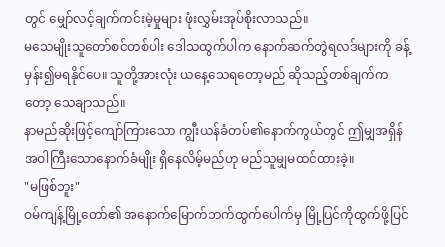တွင် မျှော်လင့်ချက်ကင်းမဲ့မှုများ ဖုံးလွှမ်းအုပ်စိုးလာသည်။
မသေမျိုးသူတော်စင်တစ်ပါး ဒေါသထွက်ပါက နောက်ဆက်တွဲရလဒ်များကို ခန့်မှန်း၍မရနိုင်ပေ။ သူတို့အားလုံး ယနေ့သေရတော့မည် ဆိုသည့်တစ်ချက်ကတော့ သေချာသည်။
နာမည်ဆိုးဖြင့်ကျော်ကြားသော ကျွီးယန်ခံတပ်၏နောက်ကွယ်တွင် ဤမျှအရှိန်အဝါကြီးသောနောက်ခံမျိုး ရှိနေလိမ့်မည်ဟု မည်သူမျှမထင်ထားခဲ့။
"မဖြစ်ဘူး"
ဝမ်ကျန့်မြို့တော်၏ အနောက်မြောက်ဘက်ထွက်ပေါက်မှ မြို့ပြင်ကိုထွက်ဖို့ပြင်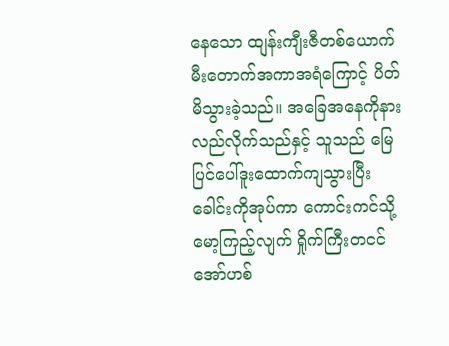နေသော ထျန်းကျီးဇီတစ်ယောက် မီးတောက်အကာအရံကြောင့် ပိတ်မိသွားခဲ့သည်။ အခြေအနေကိုနားလည်လိုက်သည်နှင့် သူသည် မြေပြင်ပေါ်ဒူးထောက်ကျသွားပြီး ခေါင်းကိုအုပ်ကာ ကောင်းကင်သို့မော့ကြည့်လျက် ရှိုက်ကြီးတငင် အော်ဟစ်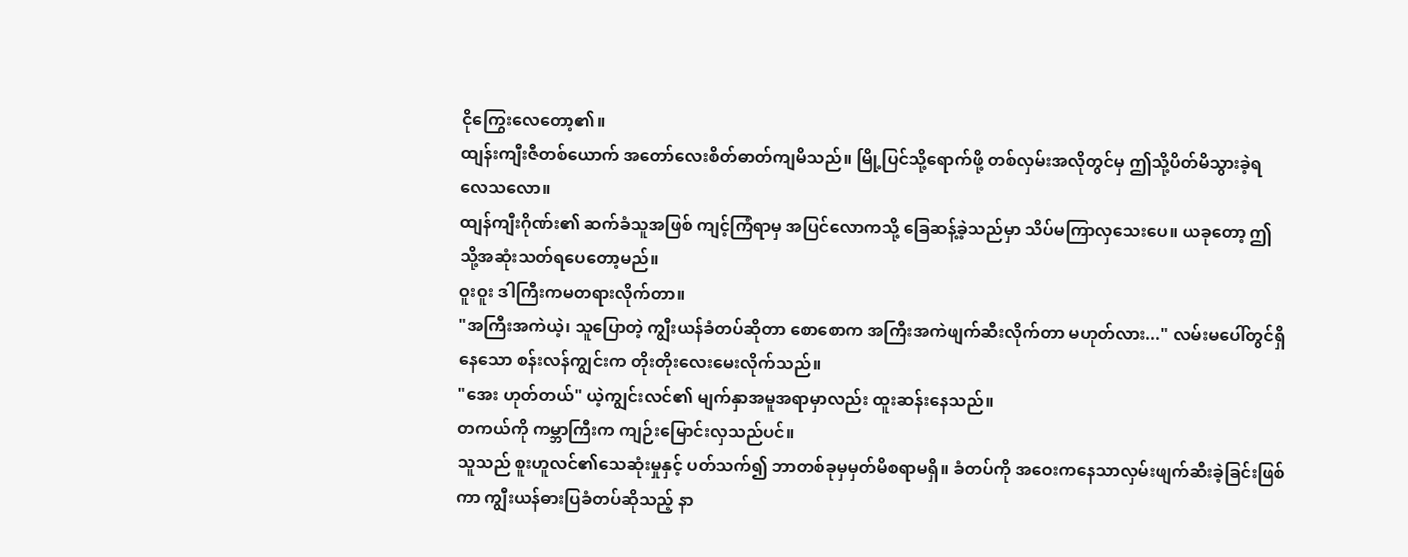ငိုကြွေးလေတော့၏။
ထျန်းကျီးဇီတစ်ယောက် အတော်လေးစိတ်ဓာတ်ကျမိသည်။ မြို့ပြင်သို့ရောက်ဖို့ တစ်လှမ်းအလိုတွင်မှ ဤသို့ပိတ်မိသွားခဲ့ရလေသလော။
ထျန်ကျီးဂိုဏ်း၏ ဆက်ခံသူအဖြစ် ကျင့်ကြံရာမှ အပြင်လောကသို့ ခြေဆန့်ခဲ့သည်မှာ သိပ်မကြာလှသေးပေ။ ယခုတော့ ဤသို့အဆုံးသတ်ရပေတော့မည်။
ဝူးဝူး ဒါကြီးကမတရားလိုက်တာ။
"အကြီးအကဲယဲ့၊ သူပြောတဲ့ ကျွီးယန်ခံတပ်ဆိုတာ စောစောက အကြီးအကဲဖျက်ဆီးလိုက်တာ မဟုတ်လား..." လမ်းမပေါ်တွင်ရှိနေသော စန်းလန်ကျွင်းက တိုးတိုးလေးမေးလိုက်သည်။
"အေး ဟုတ်တယ်" ယဲ့ကျွင်းလင်၏ မျက်နှာအမူအရာမှာလည်း ထူးဆန်းနေသည်။
တကယ်ကို ကမ္ဘာကြီးက ကျဉ်းမြောင်းလှသည်ပင်။
သူသည် စူးဟူလင်၏သေဆုံးမှုနှင့် ပတ်သက်၍ ဘာတစ်ခုမှမှတ်မိစရာမရှိ။ ခံတပ်ကို အဝေးကနေသာလှမ်းဖျက်ဆီးခဲ့ခြင်းဖြစ်ကာ ကျွီးယန်ဓားပြခံတပ်ဆိုသည့် နာ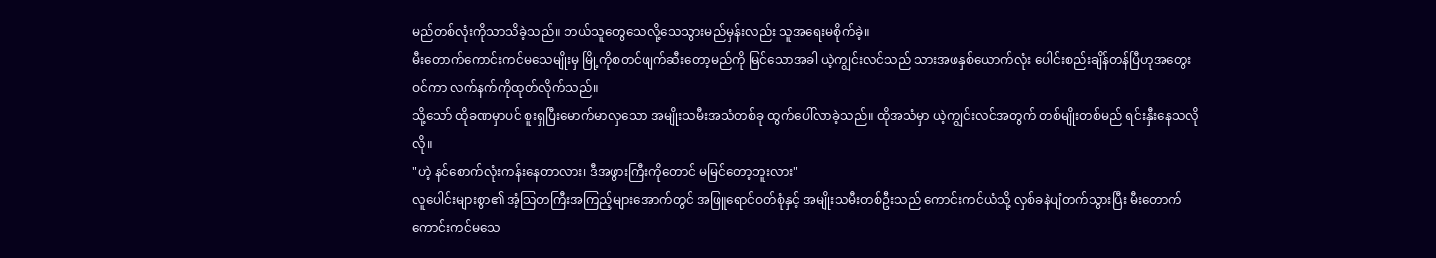မည်တစ်လုံးကိုသာသိခဲ့သည်။ ဘယ်သူတွေသေလို့သေသွားမည်မှန်းလည်း သူအရေးမစိုက်ခဲ့။
မီးတောက်ကောင်းကင်မသေမျိုးမှ မြို့ကိုစတင်ဖျက်ဆီးတော့မည်ကို မြင်သောအခါ ယဲ့ကျွင်းလင်သည် သားအဖနှစ်ယောက်လုံး ပေါင်းစည်းချိန်တန်ပြီဟုအတွေးဝင်ကာ လက်နက်ကိုထုတ်လိုက်သည်။
သို့သော် ထိုခဏမှာပင် စူးရှပြီးမောက်မာလှသော အမျိုးသမီးအသံတစ်ခု ထွက်ပေါ်လာခဲ့သည်။ ထိုအသံမှာ ယဲ့ကျွင်းလင်အတွက် တစ်မျိုးတစ်မည် ရင်းနှီးနေသလိုလို။
"ဟဲ့ နင်စောက်လုံးကန်းနေတာလား၊ ဒီအဖွားကြီးကိုတောင် မမြင်တော့ဘူးလား"
လူပေါင်းများစွာ၏ အံ့သြတကြီးအကြည့်များအောက်တွင် အဖြူရောင်ဝတ်စုံနှင့် အမျိုးသမီးတစ်ဦးသည် ကောင်းကင်ယံသို့ လှစ်ခနဲပျံတက်သွားပြီး မီးတောက်ကောင်းကင်မသေ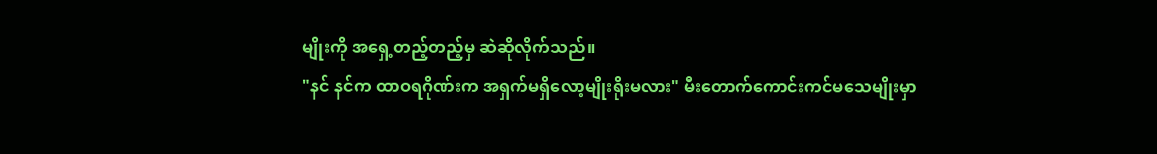မျိုးကို အရှေ့တည့်တည့်မှ ဆဲဆိုလိုက်သည်။
"နင် နင်က ထာဝရဂိုဏ်းက အရှက်မရှိလော့မျိုးရိုးမလား" မီးတောက်ကောင်းကင်မသေမျိုးမှာ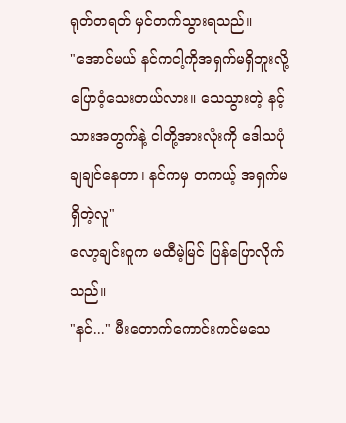ရုတ်တရတ် မှင်တက်သွားရသည်။
"အောင်မယ် နင်ကငါ့ကိုအရှက်မရှိဘူးလို့ ပြောဝံ့သေးတယ်လား။ သေသွားတဲ့ နင့်သားအတွက်နဲ့ ငါတို့အားလုံးကို ဒေါသပုံချချင်နေတာ၊ နင်ကမှ တကယ့် အရှက်မရှိတဲ့လူ"
လော့ချင်းဝူက မထီမဲ့မြင် ပြန်ပြောလိုက်သည်။
"နင်..." မီးတောက်ကောင်းကင်မသေ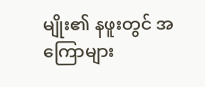မျိုး၏ နဖူးတွင် အကြောများ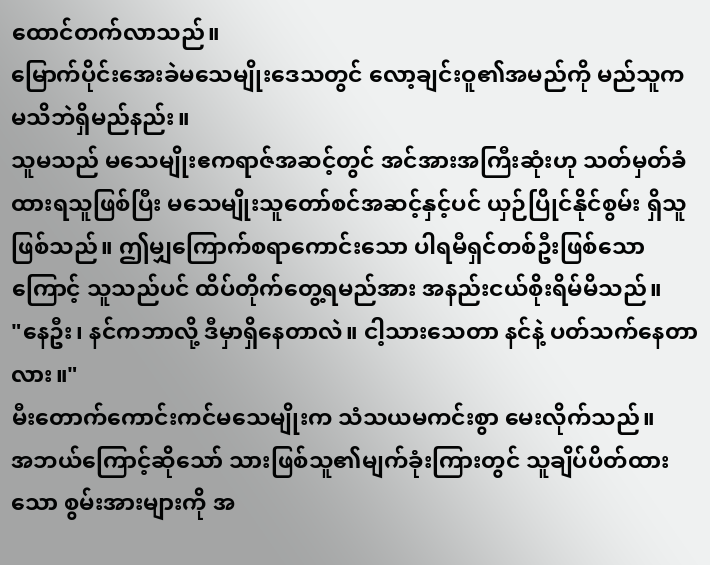ထောင်တက်လာသည်။
မြောက်ပိုင်းအေးခဲမသေမျိုးဒေသတွင် လော့ချင်းဝူ၏အမည်ကို မည်သူက မသိဘဲရှိမည်နည်း။
သူမသည် မသေမျိုးဧကရာဇ်အဆင့်တွင် အင်အားအကြီးဆုံးဟု သတ်မှတ်ခံထားရသူဖြစ်ပြီး မသေမျိုးသူတော်စင်အဆင့်နှင့်ပင် ယှဉ်ပြိုင်နိုင်စွမ်း ရှိသူဖြစ်သည်။ ဤမျှကြောက်စရာကောင်းသော ပါရမီရှင်တစ်ဦးဖြစ်သောကြောင့် သူသည်ပင် ထိပ်တိုက်တွေ့ရမည်အား အနည်းငယ်စိုးရိမ်မိသည်။
"နေဦး၊ နင်ကဘာလို့ ဒီမှာရှိနေတာလဲ။ ငါ့သားသေတာ နင်နဲ့ ပတ်သက်နေတာလား။"
မီးတောက်ကောင်းကင်မသေမျိုးက သံသယမကင်းစွာ မေးလိုက်သည်။
အဘယ်ကြောင့်ဆိုသော် သားဖြစ်သူ၏မျက်ခုံးကြားတွင် သူချိပ်ပိတ်ထားသော စွမ်းအားများကို အ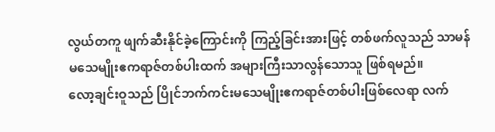လွယ်တကူ ဖျက်ဆီးနိုင်ခဲ့ကြောင်းကို ကြည့်ခြင်းအားဖြင့် တစ်ဖက်လူသည် သာမန်မသေမျိုးဧကရာဇ်တစ်ပါးထက် အများကြီးသာလွန်သောသူ ဖြစ်ရမည်။
လော့ချင်းဝူသည် ပြိုင်ဘက်ကင်းမသေမျိုးဧကရာဇ်တစ်ပါးဖြစ်လေရာ လက်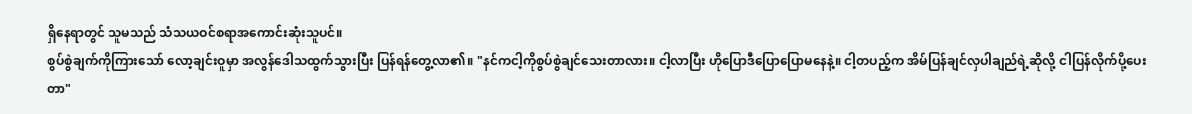ရှိနေရာတွင် သူမသည် သံသယဝင်စရာအကောင်းဆုံးသူပင်။
စွပ်စွဲချက်ကိုကြားသော် လော့ချင်းဝူမှာ အလွန်ဒေါသထွက်သွားပြီး ပြန်ရန်တွေ့လာ၏။ "နင်ကငါ့ကိုစွပ်စွဲချင်သေးတာလား။ ငါ့လာပြီး ဟိုပြောဒီပြောပြောမနေနဲ့။ ငါ့တပည့်က အိမ်ပြန်ချင်လှပါချည်ရဲ့ဆိုလို့ ငါပြန်လိုက်ပို့ပေးတာ"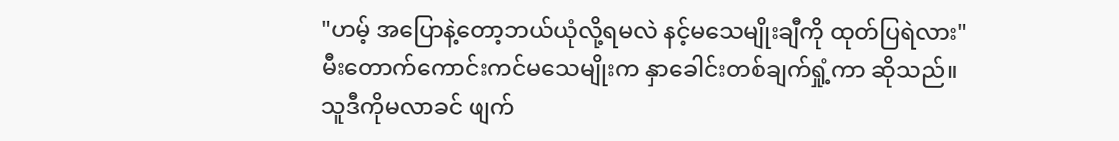"ဟမ့် အပြောနဲ့တော့ဘယ်ယုံလို့ရမလဲ နင့်မသေမျိုးချီကို ထုတ်ပြရဲလား"
မီးတောက်ကောင်းကင်မသေမျိုးက နှာခေါင်းတစ်ချက်ရှုံ့ကာ ဆိုသည်။
သူဒီကိုမလာခင် ဖျက်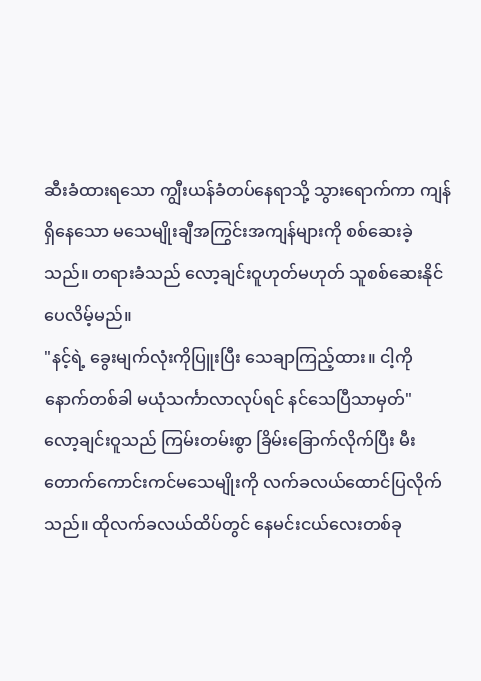ဆီးခံထားရသော ကျွီးယန်ခံတပ်နေရာသို့ သွားရောက်ကာ ကျန်ရှိနေသော မသေမျိုးချီအကြွင်းအကျန်များကို စစ်ဆေးခဲ့သည်။ တရားခံသည် လော့ချင်းဝူဟုတ်မဟုတ် သူစစ်ဆေးနိုင်ပေလိမ့်မည်။
"နင့်ရဲ့ ခွေးမျက်လုံးကိုပြူးပြီး သေချာကြည့်ထား။ ငါ့ကိုနောက်တစ်ခါ မယုံသင်္ကာလာလုပ်ရင် နင်သေပြီသာမှတ်"
လော့ချင်းဝူသည် ကြမ်းတမ်းစွာ ခြိမ်းခြောက်လိုက်ပြီး မီးတောက်ကောင်းကင်မသေမျိုးကို လက်ခလယ်ထောင်ပြလိုက်သည်။ ထိုလက်ခလယ်ထိပ်တွင် နေမင်းငယ်လေးတစ်ခု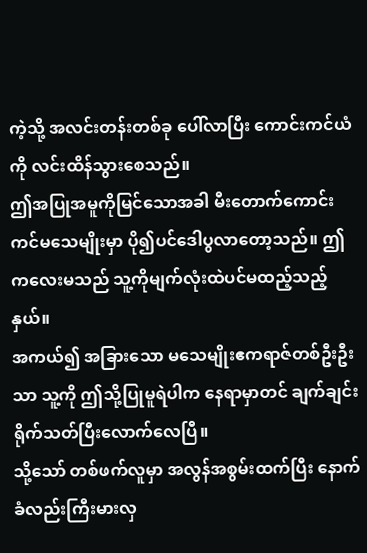ကဲ့သို့ အလင်းတန်းတစ်ခု ပေါ်လာပြီး ကောင်းကင်ယံကို လင်းထိန်သွားစေသည်။
ဤအပြုအမူကိုမြင်သောအခါ မီးတောက်ကောင်းကင်မသေမျိုးမှာ ပို၍ပင်ဒေါပွလာတော့သည်။ ဤကလေးမသည် သူ့ကိုမျက်လုံးထဲပင်မထည့်သည့်နှယ်။
အကယ်၍ အခြားသော မသေမျိုးဧကရာဇ်တစ်ဦးဦးသာ သူ့ကို ဤသို့ပြုမူရဲပါက နေရာမှာတင် ချက်ချင်းရိုက်သတ်ပြီးလောက်လေပြီ။
သို့သော် တစ်ဖက်လူမှာ အလွန်အစွမ်းထက်ပြီး နောက်ခံလည်းကြီးမားလှ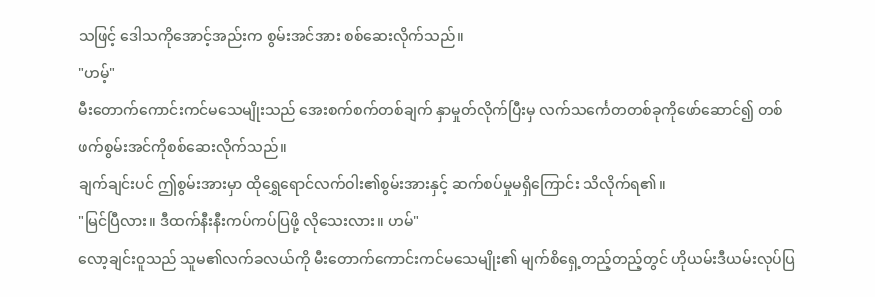သဖြင့် ဒေါသကိုအောင့်အည်းက စွမ်းအင်အား စစ်ဆေးလိုက်သည်။
"ဟမ့်"
မီးတောက်ကောင်းကင်မသေမျိုးသည် အေးစက်စက်တစ်ချက် နှာမှုတ်လိုက်ပြီးမှ လက်သင်္ကေတတစ်ခုကိုဖော်ဆောင်၍ တစ်ဖက်စွမ်းအင်ကိုစစ်ဆေးလိုက်သည်။
ချက်ချင်းပင် ဤစွမ်းအားမှာ ထိုရွှေရောင်လက်ဝါး၏စွမ်းအားနှင့် ဆက်စပ်မှုမရှိကြောင်း သိလိုက်ရ၏။
"မြင်ပြီလား။ ဒီထက်နီးနီးကပ်ကပ်ပြဖို့ လိုသေးလား။ ဟမ်"
လော့ချင်းဝူသည် သူမ၏လက်ခလယ်ကို မီးတောက်ကောင်းကင်မသေမျိုး၏ မျက်စိရှေ့တည့်တည့်တွင် ဟိုယမ်းဒီယမ်းလုပ်ပြ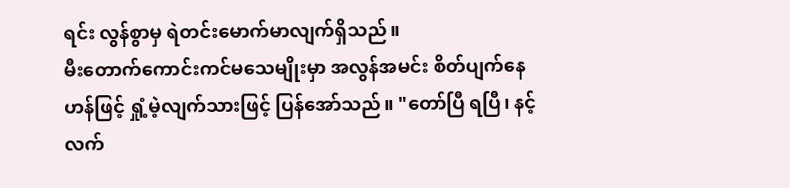ရင်း လွန်စွာမှ ရဲတင်းမောက်မာလျက်ရှိသည်။
မီးတောက်ကောင်းကင်မသေမျိုးမှာ အလွန်အမင်း စိတ်ပျက်နေဟန်ဖြင့် ရှုံ့မဲ့လျက်သားဖြင့် ပြန်အော်သည်။ "တော်ပြီ ရပြီ၊ နင့်လက်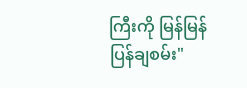ကြီးကို မြန်မြန်ပြန်ချစမ်း"